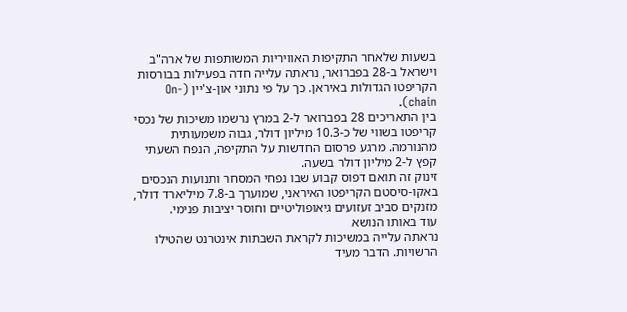בשעות שלאחר התקיפות האוויריות המשותפות של ארה"ב וישראל ב-28 בפברואר, נראתה עלייה חדה בפעילות בבורסות הקריפטו הגדולות באיראן. כך על פי נתוני און-צ'יין (On-chain).
בין התאריכים 28 בפברואר ל-2 במרץ נרשמו משיכות של נכסי קריפטו בשווי של כ-10.3 מיליון דולר, גבוה משמעותית מהנורמה. מרגע פרסום החדשות על התקיפה, הנפח השעתי קפץ ל-2 מיליון דולר בשעה.
זינוק זה תואם דפוס קבוע שבו נפחי המסחר ותנועות הנכסים באקו-סיסטם הקריפטו האיראני, שמוערך ב-7.8 מיליארד דולר, מזנקים סביב זעזועים גיאופוליטיים וחוסר יציבות פנימי.
עוד באותו הנושא
נראתה עלייה במשיכות לקראת השבתות אינטרנט שהטילו הרשויות. הדבר מעיד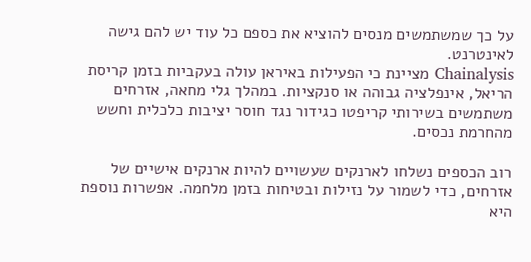על כך שמשתמשים מנסים להוציא את כספם כל עוד יש להם גישה לאינטרנט.
Chainalysis מציינת כי הפעילות באיראן עולה בעקביות בזמן קריסת הריאל, אינפלציה גבוהה או סנקציות. במהלך גלי מחאה, אזרחים משתמשים בשירותי קריפטו כגידור נגד חוסר יציבות כלכלית וחשש מהחרמת נכסים.

רוב הכספים נשלחו לארנקים שעשויים להיות ארנקים אישיים של אזרחים, כדי לשמור על נזילות ובטיחות בזמן מלחמה. אפשרות נוספת היא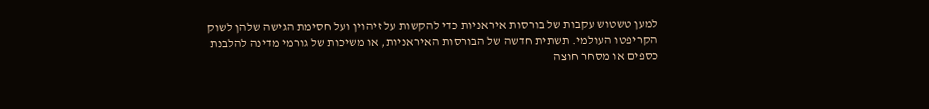למען טשטוש עקבות של בורסות איראניות כדי להקשות על זיהוין ועל חסימת הגישה שלהן לשוק הקריפטו העולמי. תשתית חדשה של הבורסות האיראניות, או משיכות של גורמי מדינה להלבנת כספים או מסחר חוצה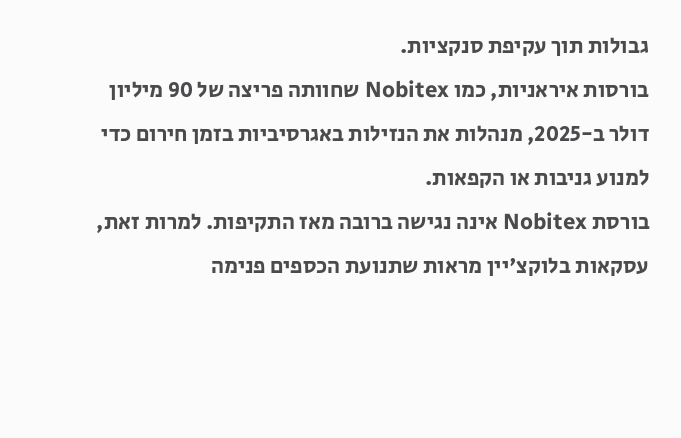גבולות תוך עקיפת סנקציות.
בורסות איראניות, כמו Nobitex שחוותה פריצה של 90 מיליון דולר ב-2025, מנהלות את הנזילות באגרסיביות בזמן חירום כדי למנוע גניבות או הקפאות.
בורסת Nobitex אינה נגישה ברובה מאז התקיפות. למרות זאת, עסקאות בלוקצ'יין מראות שתנועת הכספים פנימה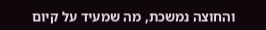והחוצה נמשכת, מה שמעיד על קיום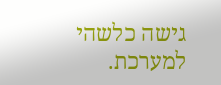גישה כלשהי למערכת.